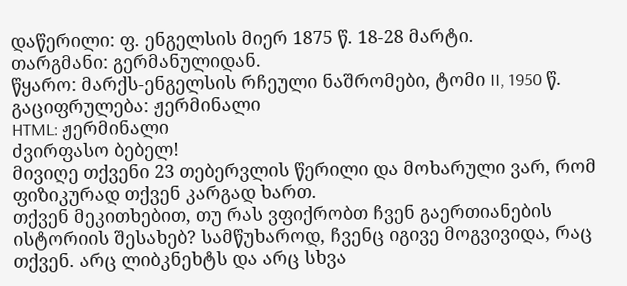დაწერილი: ფ. ენგელსის მიერ 1875 წ. 18-28 მარტი.
თარგმანი: გერმანულიდან.
წყარო: მარქს-ენგელსის რჩეული ნაშრომები, ტომი II, 1950 წ.
გაციფრულება: ჟერმინალი
HTML: ჟერმინალი
ძვირფასო ბებელ!
მივიღე თქვენი 23 თებერვლის წერილი და მოხარული ვარ, რომ ფიზიკურად თქვენ კარგად ხართ.
თქვენ მეკითხებით, თუ რას ვფიქრობთ ჩვენ გაერთიანების ისტორიის შესახებ? სამწუხაროდ, ჩვენც იგივე მოგვივიდა, რაც თქვენ. არც ლიბკნეხტს და არც სხვა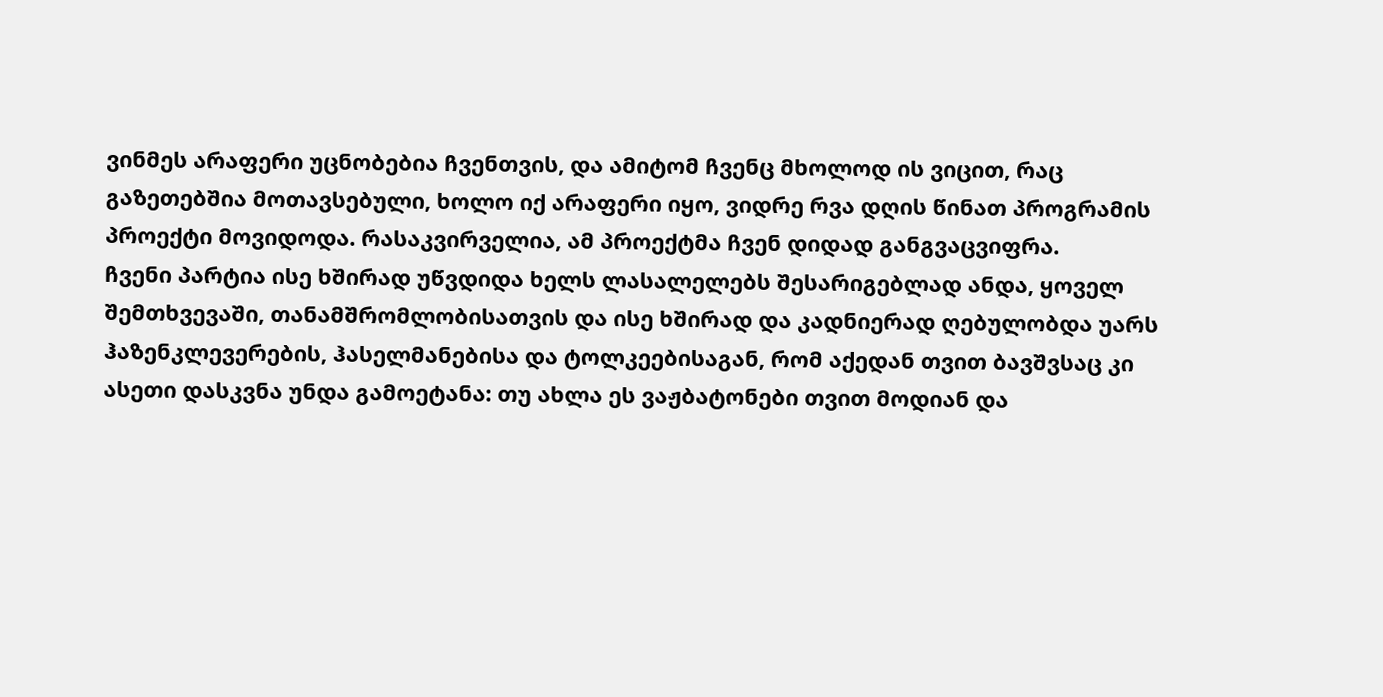ვინმეს არაფერი უცნობებია ჩვენთვის, და ამიტომ ჩვენც მხოლოდ ის ვიცით, რაც გაზეთებშია მოთავსებული, ხოლო იქ არაფერი იყო, ვიდრე რვა დღის წინათ პროგრამის პროექტი მოვიდოდა. რასაკვირველია, ამ პროექტმა ჩვენ დიდად განგვაცვიფრა.
ჩვენი პარტია ისე ხშირად უწვდიდა ხელს ლასალელებს შესარიგებლად ანდა, ყოველ შემთხვევაში, თანამშრომლობისათვის და ისე ხშირად და კადნიერად ღებულობდა უარს ჰაზენკლევერების, ჰასელმანებისა და ტოლკეებისაგან, რომ აქედან თვით ბავშვსაც კი ასეთი დასკვნა უნდა გამოეტანა: თუ ახლა ეს ვაჟბატონები თვით მოდიან და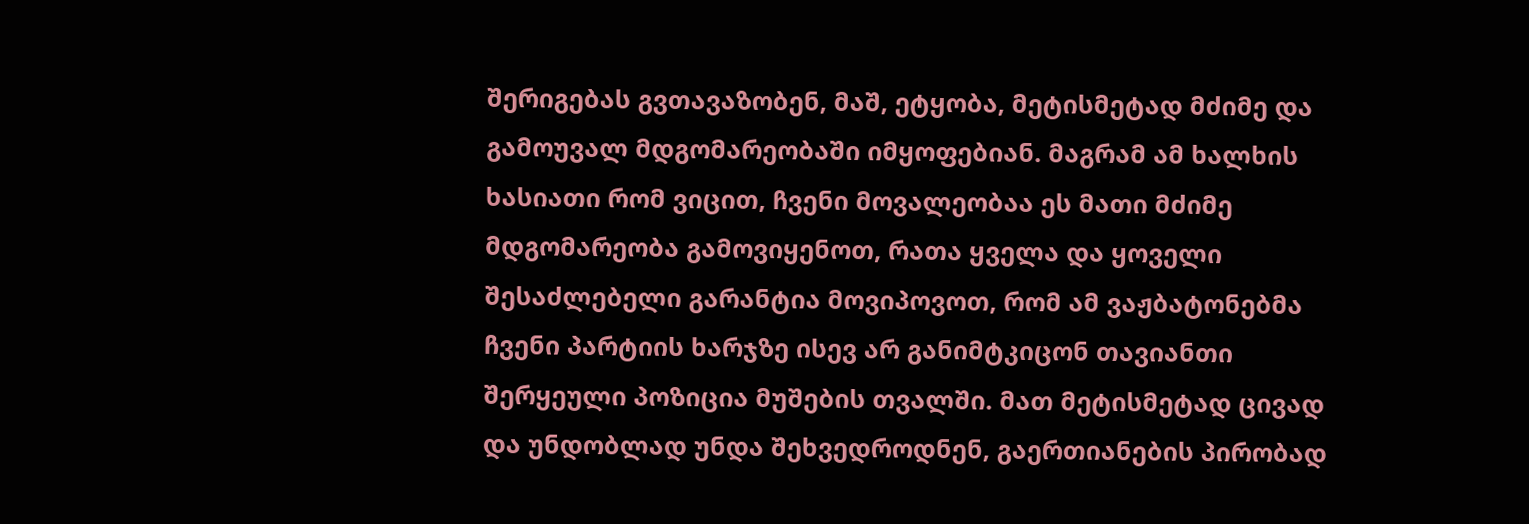შერიგებას გვთავაზობენ, მაშ, ეტყობა, მეტისმეტად მძიმე და გამოუვალ მდგომარეობაში იმყოფებიან. მაგრამ ამ ხალხის ხასიათი რომ ვიცით, ჩვენი მოვალეობაა ეს მათი მძიმე მდგომარეობა გამოვიყენოთ, რათა ყველა და ყოველი შესაძლებელი გარანტია მოვიპოვოთ, რომ ამ ვაჟბატონებმა ჩვენი პარტიის ხარჯზე ისევ არ განიმტკიცონ თავიანთი შერყეული პოზიცია მუშების თვალში. მათ მეტისმეტად ცივად და უნდობლად უნდა შეხვედროდნენ, გაერთიანების პირობად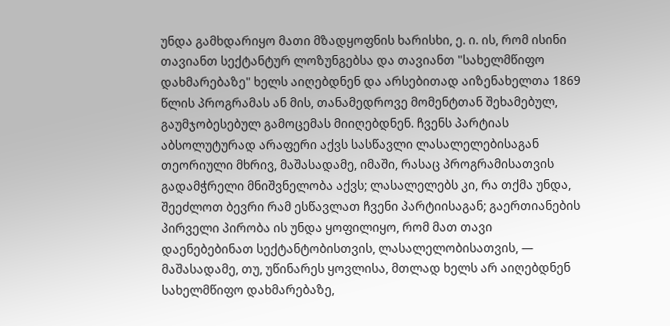უნდა გამხდარიყო მათი მზადყოფნის ხარისხი, ე. ი. ის, რომ ისინი თავიანთ სექტანტურ ლოზუნგებსა და თავიანთ "სახელმწიფო დახმარებაზე" ხელს აიღებდნენ და არსებითად აიზენახელთა 1869 წლის პროგრამას ან მის, თანამედროვე მომენტთან შეხამებულ, გაუმჯობესებულ გამოცემას მიიღებდნენ. ჩვენს პარტიას აბსოლუტურად არაფერი აქვს სასწავლი ლასალელებისაგან თეორიული მხრივ, მაშასადამე, იმაში, რასაც პროგრამისათვის გადამჭრელი მნიშვნელობა აქვს; ლასალელებს კი, რა თქმა უნდა, შეეძლოთ ბევრი რამ ესწავლათ ჩვენი პარტიისაგან; გაერთიანების პირველი პირობა ის უნდა ყოფილიყო, რომ მათ თავი დაენებებინათ სექტანტობისთვის, ლასალელობისათვის, — მაშასადამე, თუ, უწინარეს ყოვლისა, მთლად ხელს არ აიღებდნენ სახელმწიფო დახმარებაზე,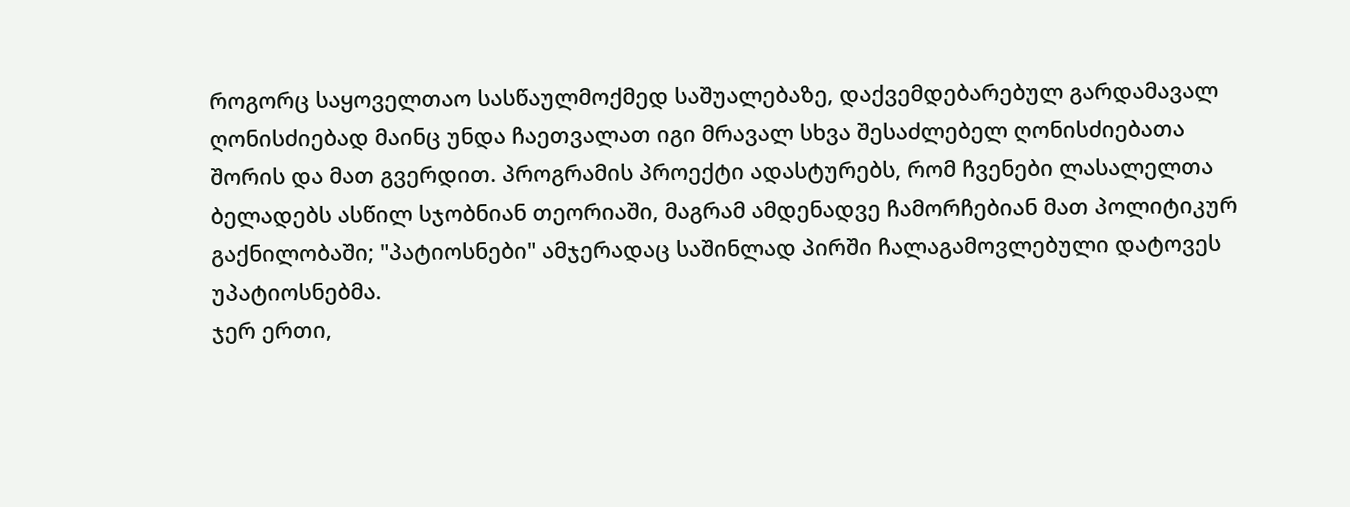როგორც საყოველთაო სასწაულმოქმედ საშუალებაზე, დაქვემდებარებულ გარდამავალ ღონისძიებად მაინც უნდა ჩაეთვალათ იგი მრავალ სხვა შესაძლებელ ღონისძიებათა შორის და მათ გვერდით. პროგრამის პროექტი ადასტურებს, რომ ჩვენები ლასალელთა ბელადებს ასწილ სჯობნიან თეორიაში, მაგრამ ამდენადვე ჩამორჩებიან მათ პოლიტიკურ გაქნილობაში; "პატიოსნები" ამჯერადაც საშინლად პირში ჩალაგამოვლებული დატოვეს უპატიოსნებმა.
ჯერ ერთი,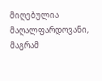მიღებულია მაღალფარდოვანი, მაგრამ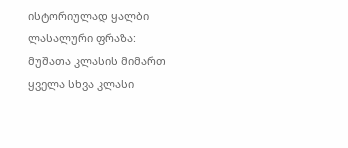ისტორიულად ყალბი ლასალური ფრაზა: მუშათა კლასის მიმართ ყველა სხვა კლასი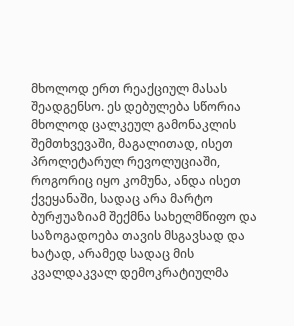მხოლოდ ერთ რეაქციულ მასას შეადგენსო. ეს დებულება სწორია მხოლოდ ცალკეულ გამონაკლის შემთხვევაში, მაგალითად, ისეთ პროლეტარულ რევოლუციაში, როგორიც იყო კომუნა, ანდა ისეთ ქვეყანაში, სადაც არა მარტო ბურჟუაზიამ შექმნა სახელმწიფო და საზოგადოება თავის მსგავსად და ხატად, არამედ სადაც მის კვალდაკვალ დემოკრატიულმა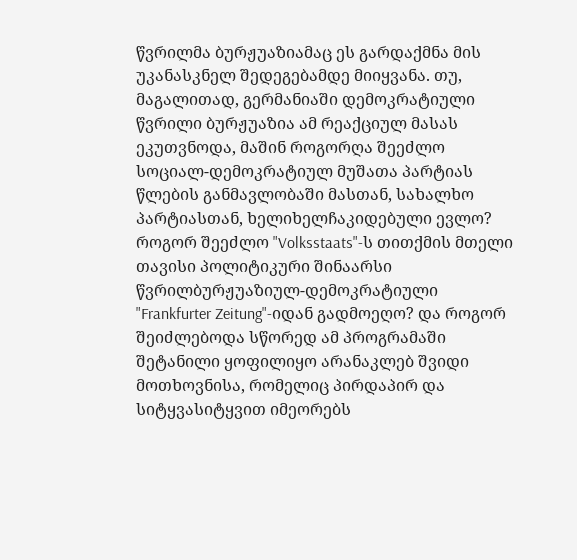წვრილმა ბურჟუაზიამაც ეს გარდაქმნა მის უკანასკნელ შედეგებამდე მიიყვანა. თუ, მაგალითად, გერმანიაში დემოკრატიული წვრილი ბურჟუაზია ამ რეაქციულ მასას ეკუთვნოდა, მაშინ როგორღა შეეძლო სოციალ-დემოკრატიულ მუშათა პარტიას წლების განმავლობაში მასთან, სახალხო პარტიასთან, ხელიხელჩაკიდებული ევლო? როგორ შეეძლო "Volksstaats"-ს თითქმის მთელი თავისი პოლიტიკური შინაარსი წვრილბურჟუაზიულ-დემოკრატიული "Frankfurter Zeitung"-იდან გადმოეღო? და როგორ შეიძლებოდა სწორედ ამ პროგრამაში შეტანილი ყოფილიყო არანაკლებ შვიდი მოთხოვნისა, რომელიც პირდაპირ და სიტყვასიტყვით იმეორებს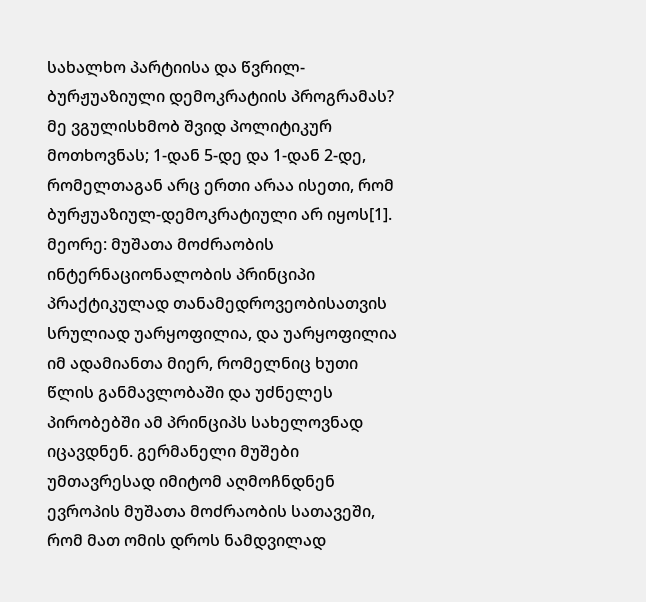სახალხო პარტიისა და წვრილ-ბურჟუაზიული დემოკრატიის პროგრამას? მე ვგულისხმობ შვიდ პოლიტიკურ მოთხოვნას; 1-დან 5-დე და 1-დან 2-დე, რომელთაგან არც ერთი არაა ისეთი, რომ ბურჟუაზიულ-დემოკრატიული არ იყოს[1].
მეორე: მუშათა მოძრაობის ინტერნაციონალობის პრინციპი პრაქტიკულად თანამედროვეობისათვის სრულიად უარყოფილია, და უარყოფილია იმ ადამიანთა მიერ, რომელნიც ხუთი წლის განმავლობაში და უძნელეს პირობებში ამ პრინციპს სახელოვნად იცავდნენ. გერმანელი მუშები უმთავრესად იმიტომ აღმოჩნდნენ ევროპის მუშათა მოძრაობის სათავეში, რომ მათ ომის დროს ნამდვილად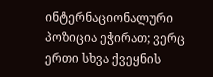ინტერნაციონალური პოზიცია ეჭირათ; ვერც ერთი სხვა ქვეყნის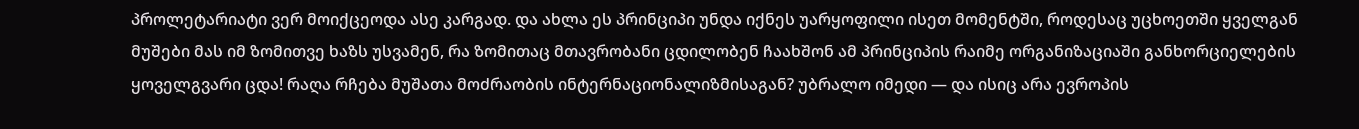პროლეტარიატი ვერ მოიქცეოდა ასე კარგად. და ახლა ეს პრინციპი უნდა იქნეს უარყოფილი ისეთ მომენტში, როდესაც უცხოეთში ყველგან მუშები მას იმ ზომითვე ხაზს უსვამენ, რა ზომითაც მთავრობანი ცდილობენ ჩაახშონ ამ პრინციპის რაიმე ორგანიზაციაში განხორციელების ყოველგვარი ცდა! რაღა რჩება მუშათა მოძრაობის ინტერნაციონალიზმისაგან? უბრალო იმედი — და ისიც არა ევროპის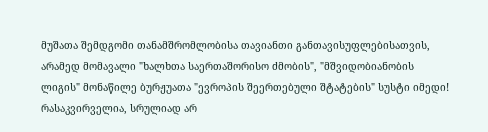მუშათა შემდგომი თანამშრომლობისა თავიანთი განთავისუფლებისათვის, არამედ მომავალი "ხალხთა საერთაშორისო ძმობის", "მშვიდობიანობის ლიგის" მონაწილე ბურჟუათა "ევროპის შეერთებული შტატების" სუსტი იმედი!
რასაკვირველია, სრულიად არ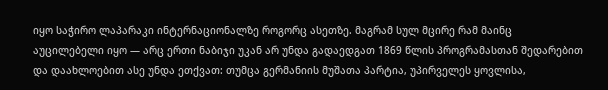იყო საჭირო ლაპარაკი ინტერნაციონალზე როგორც ასეთზე. მაგრამ სულ მცირე რამ მაინც აუცილებელი იყო — არც ერთი ნაბიჯი უკან არ უნდა გადაედგათ 1869 წლის პროგრამასთან შედარებით და დაახლოებით ასე უნდა ეთქვათ: თუმცა გერმანიის მუშათა პარტია, უპირველეს ყოვლისა,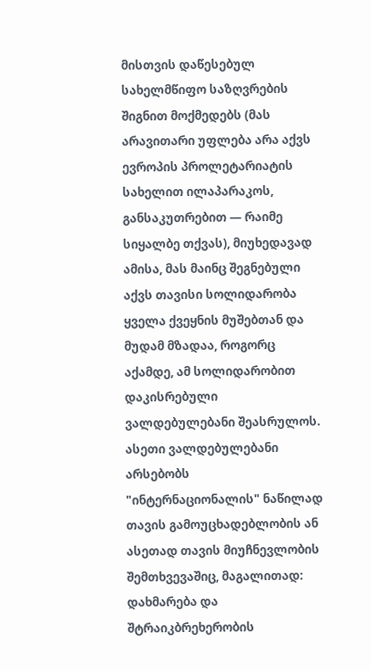მისთვის დაწესებულ სახელმწიფო საზღვრების შიგნით მოქმედებს (მას არავითარი უფლება არა აქვს ევროპის პროლეტარიატის სახელით ილაპარაკოს, განსაკუთრებით — რაიმე სიყალბე თქვას), მიუხედავად ამისა, მას მაინც შეგნებული აქვს თავისი სოლიდარობა ყველა ქვეყნის მუშებთან და მუდამ მზადაა, როგორც აქამდე, ამ სოლიდარობით დაკისრებული ვალდებულებანი შეასრულოს. ასეთი ვალდებულებანი არსებობს "ინტერნაციონალის" ნაწილად თავის გამოუცხადებლობის ან ასეთად თავის მიუჩნევლობის შემთხვევაშიც, მაგალითად: დახმარება და შტრაიკბრეხერობის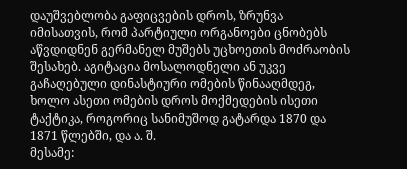დაუშვებლობა გაფიცვების დროს, ზრუნვა იმისათვის, რომ პარტიული ორგანოები ცნობებს აწვდიდნენ გერმანელ მუშებს უცხოეთის მოძრაობის შესახებ. აგიტაცია მოსალოდნელი ან უკვე გაჩაღებული დინასტიური ომების წინააღმდეგ, ხოლო ასეთი ომების დროს მოქმედების ისეთი ტაქტიკა, როგორიც სანიმუშოდ გატარდა 1870 და 1871 წლებში, და ა. შ.
მესამე: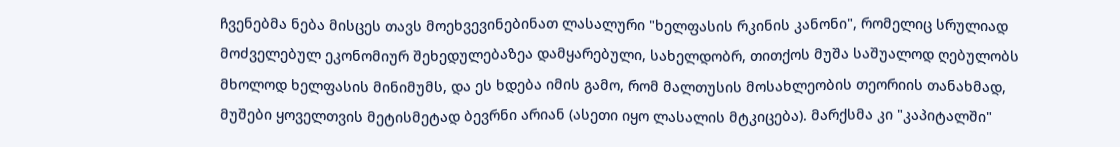ჩვენებმა ნება მისცეს თავს მოეხვევინებინათ ლასალური "ხელფასის რკინის კანონი", რომელიც სრულიად მოძველებულ ეკონომიურ შეხედულებაზეა დამყარებული, სახელდობრ, თითქოს მუშა საშუალოდ ღებულობს მხოლოდ ხელფასის მინიმუმს, და ეს ხდება იმის გამო, რომ მალთუსის მოსახლეობის თეორიის თანახმად, მუშები ყოველთვის მეტისმეტად ბევრნი არიან (ასეთი იყო ლასალის მტკიცება). მარქსმა კი "კაპიტალში"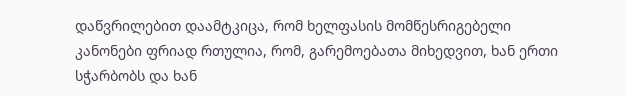დაწვრილებით დაამტკიცა, რომ ხელფასის მომწესრიგებელი კანონები ფრიად რთულია, რომ, გარემოებათა მიხედვით, ხან ერთი სჭარბობს და ხან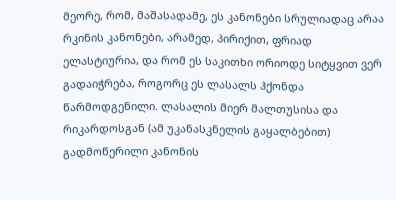მეორე, რომ, მაშასადამე, ეს კანონები სრულიადაც არაა რკინის კანონები, არამედ, პირიქით, ფრიად ელასტიურია, და რომ ეს საკითხი ორიოდე სიტყვით ვერ გადაიჭრება, როგორც ეს ლასალს ჰქონდა წარმოდგენილი. ლასალის მიერ მალთუსისა და რიკარდოსგან (ამ უკანასკნელის გაყალბებით) გადმოწერილი კანონის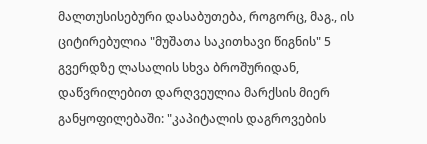მალთუსისებური დასაბუთება, როგორც, მაგ., ის ციტირებულია "მუშათა საკითხავი წიგნის" 5 გვერდზე ლასალის სხვა ბროშურიდან, დაწვრილებით დარღვეულია მარქსის მიერ განყოფილებაში: "კაპიტალის დაგროვების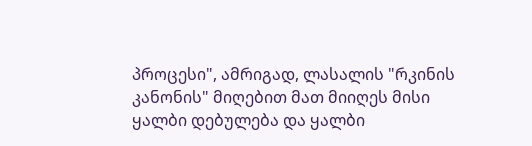პროცესი", ამრიგად, ლასალის "რკინის კანონის" მიღებით მათ მიიღეს მისი ყალბი დებულება და ყალბი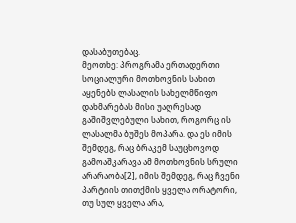დასაბუთებაც.
მეოთხე: პროგრამა ერთადერთი სოციალური მოთხოვნის სახით აყენებს ლასალის სახელმწიფო დახმარებას მისი უაღრესად გაშიშვლებული სახით, როგორც ის ლასალმა ბუშეს მოპარა. და ეს იმის შემდეგ, რაც ბრაკემ საუცხოვოდ გამოაშკარავა ამ მოთხოვნის სრული არარაობა[2], იმის შემდეგ, რაც ჩვენი პარტიის თითქმის ყველა ორატორი, თუ სულ ყველა არა,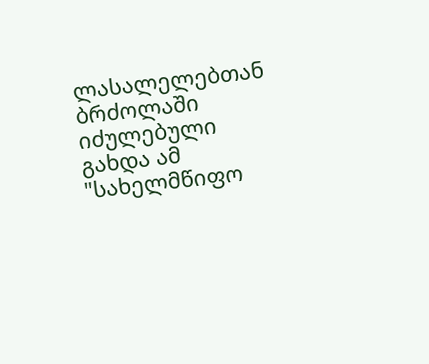ლასალელებთან ბრძოლაში იძულებული გახდა ამ "სახელმწიფო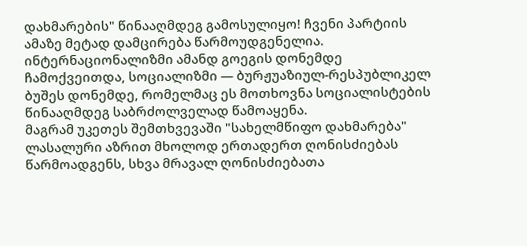დახმარების" წინააღმდეგ გამოსულიყო! ჩვენი პარტიის ამაზე მეტად დამცირება წარმოუდგენელია. ინტერნაციონალიზმი ამანდ გოეგის დონემდე ჩამოქვეითდა, სოციალიზმი — ბურჟუაზიულ-რესპუბლიკელ ბუშეს დონემდე, რომელმაც ეს მოთხოვნა სოციალისტების წინააღმდეგ საბრძოლველად წამოაყენა.
მაგრამ უკეთეს შემთხვევაში "სახელმწიფო დახმარება" ლასალური აზრით მხოლოდ ერთადერთ ღონისძიებას წარმოადგენს, სხვა მრავალ ღონისძიებათა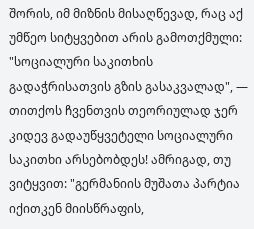შორის, იმ მიზნის მისაღწევად, რაც აქ უმწეო სიტყვებით არის გამოთქმული: "სოციალური საკითხის გადაჭრისათვის გზის გასაკვალად", — თითქოს ჩვენთვის თეორიულად ჯერ კიდევ გადაუწყვეტელი სოციალური საკითხი არსებობდეს! ამრიგად, თუ ვიტყვით: "გერმანიის მუშათა პარტია იქითკენ მიისწრაფის,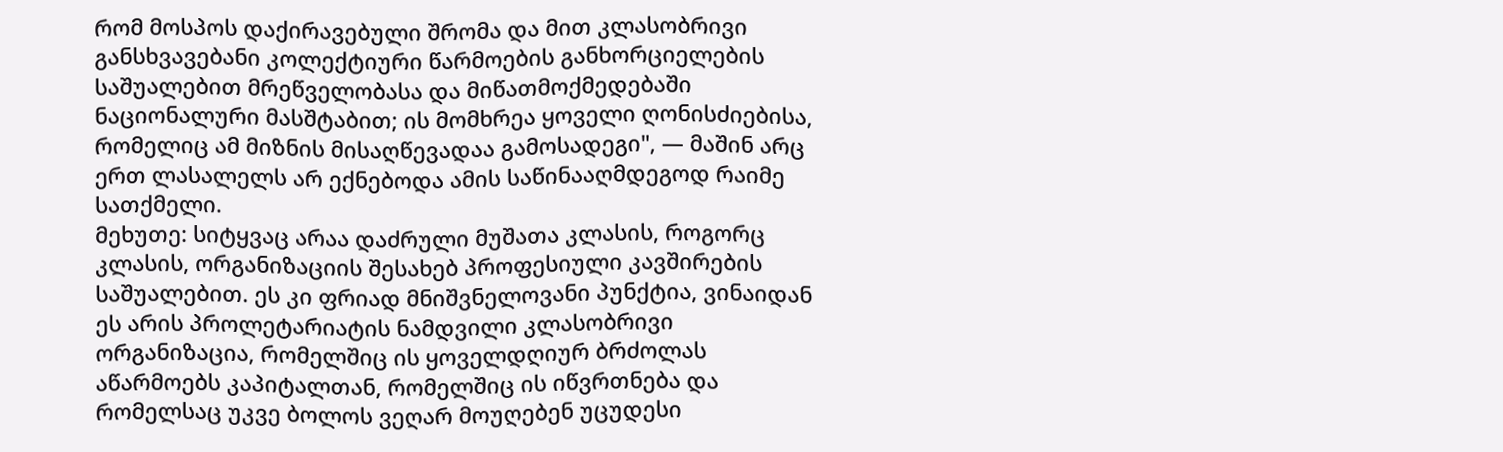რომ მოსპოს დაქირავებული შრომა და მით კლასობრივი განსხვავებანი კოლექტიური წარმოების განხორციელების საშუალებით მრეწველობასა და მიწათმოქმედებაში ნაციონალური მასშტაბით; ის მომხრეა ყოველი ღონისძიებისა, რომელიც ამ მიზნის მისაღწევადაა გამოსადეგი", — მაშინ არც ერთ ლასალელს არ ექნებოდა ამის საწინააღმდეგოდ რაიმე სათქმელი.
მეხუთე: სიტყვაც არაა დაძრული მუშათა კლასის, როგორც კლასის, ორგანიზაციის შესახებ პროფესიული კავშირების საშუალებით. ეს კი ფრიად მნიშვნელოვანი პუნქტია, ვინაიდან ეს არის პროლეტარიატის ნამდვილი კლასობრივი ორგანიზაცია, რომელშიც ის ყოველდღიურ ბრძოლას აწარმოებს კაპიტალთან, რომელშიც ის იწვრთნება და რომელსაც უკვე ბოლოს ვეღარ მოუღებენ უცუდესი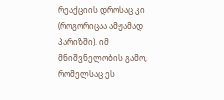რეაქციის დროსაც კი (როგორიცაა ამჟამად პარიზში). იმ მნიშვნელობის გამო, რომელსაც ეს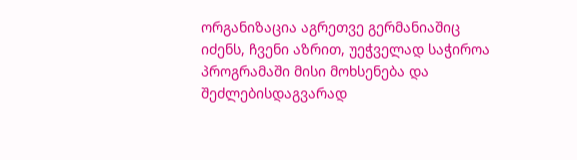ორგანიზაცია აგრეთვე გერმანიაშიც იძენს, ჩვენი აზრით, უეჭველად საჭიროა პროგრამაში მისი მოხსენება და შეძლებისდაგვარად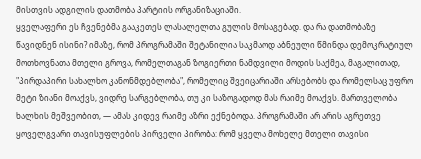მისთვის ადგილის დათმობა პარტიის ორგანიზაციაში.
ყველაფერი ეს ჩვენებმა გააკეთეს ლასალელთა გულის მოსაგებად. და რა დათმობაზე წავიდნენ ისინი? იმაზე, რომ პროგრამაში შეტანილია საკმაოდ აბნეული წმინდა დემოკრატიულ მოთხოვნათა მთელი გროვა, რომელთაგან ზოგიერთი ნამდვილი მოდის საქმეა, მაგალითად, "პირდაპირი სახალხო კანონმდებლობა", რომელიც შვეიცარიაში არსებობს და რომელსაც უფრო მეტი ზიანი მოაქვს, ვიდრე სარგებლობა, თუ კი საზოგადოდ მას რაიმე მოაქვს. მართველობა ხალხის მეშვეობით, — ამას კიდევ რაიმე აზრი ექნებოდა. პროგრამაში არ არის აგრეთვე ყოველგვარი თავისუფლების პირველი პირობა: რომ ყველა მოხელე მთელი თავისი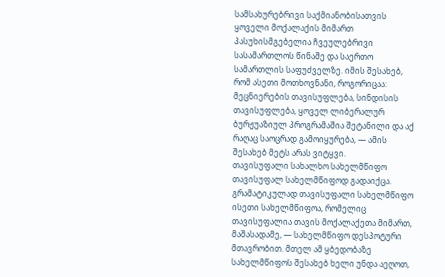სამსახურებრივი საქმიანობისათვის ყოველი მოქალაქის მიმართ პასუხისმგებელია ჩვეულებრივი სასამართლოს წინაშე და საერთო სამართლის საფუძველზე. იმის შესახებ, რომ ასეთი მოთხოვნანი, როგორიცაა: მეცნიერების თავისუფლება, სინდისის თავისუფლება, ყოველ ლიბერალურ ბურჟუაზიულ პროგრამაშია შეტანილი და აქ რაღაც საოცრად გამოიყურება, — ამის შესახებ მეტს არას ვიტყვი.
თავისუფალი სახალხო სახელმწიფო თავისუფალ სახელმწიფოდ გადაიქცა. გრამატიკულად თავისუფალი სახელმწიფო ისეთი სახელმწიფოა, რომელიც თავისუფალია თავის მოქალაქეთა მიმართ, მაშასადამე, — სახელმწიფო დესპოტური მთავრობით. მთელ ამ ყბედობაზე სახელმწიფოს შესახებ ხელი უნდა აეღოთ,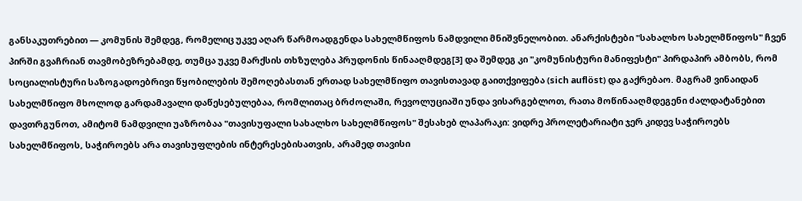განსაკუთრებით — კომუნის შემდეგ, რომელიც უკვე აღარ წარმოადგენდა სახელმწიფოს ნამდვილი მნიშვნელობით. ანარქისტები "სახალხო სახელმწიფოს" ჩვენ პირში გვაჩრიან თავმობეზრებამდე, თუმცა უკვე მარქსის თხზულება პრუდონის წინააღმდეგ[3] და შემდეგ კი "კომუნისტური მანიფესტი" პირდაპირ ამბობს, რომ სოციალისტური საზოგადოებრივი წყობილების შემოღებასთან ერთად სახელმწიფო თავისთავად გაითქვიფება (sich auflöst) და გაქრებაო. მაგრამ ვინაიდან სახელმწიფო მხოლოდ გარდამავალი დაწესებულებაა, რომლითაც ბრძოლაში, რევოლუციაში უნდა ვისარგებლოთ, რათა მოწინააღმდეგენი ძალდატანებით დავთრგუნოთ, ამიტომ ნამდვილი უაზრობაა "თავისუფალი სახალხო სახელმწიფოს" შესახებ ლაპარაკი: ვიდრე პროლეტარიატი ჯერ კიდევ საჭიროებს სახელმწიფოს, საჭიროებს არა თავისუფლების ინტერესებისათვის, არამედ თავისი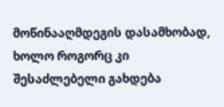მოწინააღმდეგის დასამხობად, ხოლო როგორც კი შესაძლებელი გახდება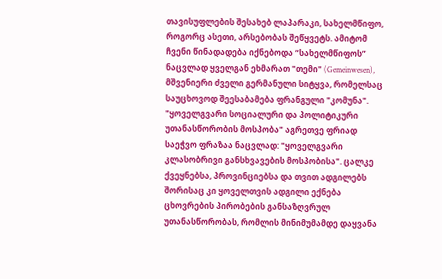თავისუფლების შესახებ ლაპარაკი, სახელმწიფო, როგორც ასეთი, არსებობას შეწყვეტს. ამიტომ ჩვენი წინადადება იქნებოდა “სახელმწიფოს” ნაცვლად ყველგან ეხმარათ "თემი" (Gemeinwesen), მშვენიერი ძველი გერმანული სიტყვა, რომელსაც საუცხოვოდ შეესაბამება ფრანგული "კომუნა".
"ყოველგვარი სოციალური და პოლიტიკური უთანასწორობის მოსპობა" აგრეთვე ფრიად საეჭვო ფრაზაა ნაცვლად: "ყოველგვარი კლასობრივი განსხვავების მოსპობისა". ცალკე ქვეყნებსა, პროვინციებსა და თვით ადგილებს შორისაც კი ყოველთვის ადგილი ექნება ცხოვრების პირობების განსაზღვრულ უთანასწორობას, რომლის მინიმუმამდე დაყვანა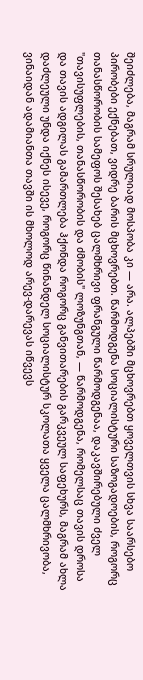შეიძლება, მაგრამ სრულიად მოსპობა კი — არა. ალპებში მცხოვრებთ ყოველთვის სხვა საარსებო პირობები ექნებათ, ვიდრე ბარის მცხოვრებთ. წარმოდგენა სოციალისტური საზოგადოების, როგორც თანასწორობის სამეფოს შესახებ ცალმხრივი ფრანგული წარმოდგენაა, დაკავშირებული ძველ "თავისუფლების, თანასწორობის და ძმობის" ლოზუნგთან, — წარმოდგენა, რომელსაც თავის დროსა და თავის ადგილას გამართლება ჰქონდა როგორც განვითარების გარკვეულ საფეხურს, მაგრამ ახლა დაძლეული უნდა იქნეს ისევე, როგორც წინანდელ სოციალისტურ სკოლათა ყველა ცალმხრივობა, ვინაიდან ადამიანთა თავში ის მხოლოდ არევ-დარევას იწვევს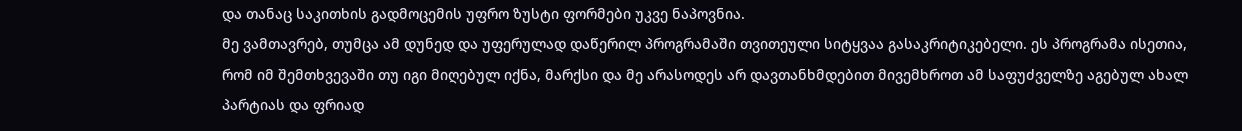და თანაც საკითხის გადმოცემის უფრო ზუსტი ფორმები უკვე ნაპოვნია.
მე ვამთავრებ, თუმცა ამ დუნედ და უფერულად დაწერილ პროგრამაში თვითეული სიტყვაა გასაკრიტიკებელი. ეს პროგრამა ისეთია, რომ იმ შემთხვევაში თუ იგი მიღებულ იქნა, მარქსი და მე არასოდეს არ დავთანხმდებით მივემხროთ ამ საფუძველზე აგებულ ახალ პარტიას და ფრიად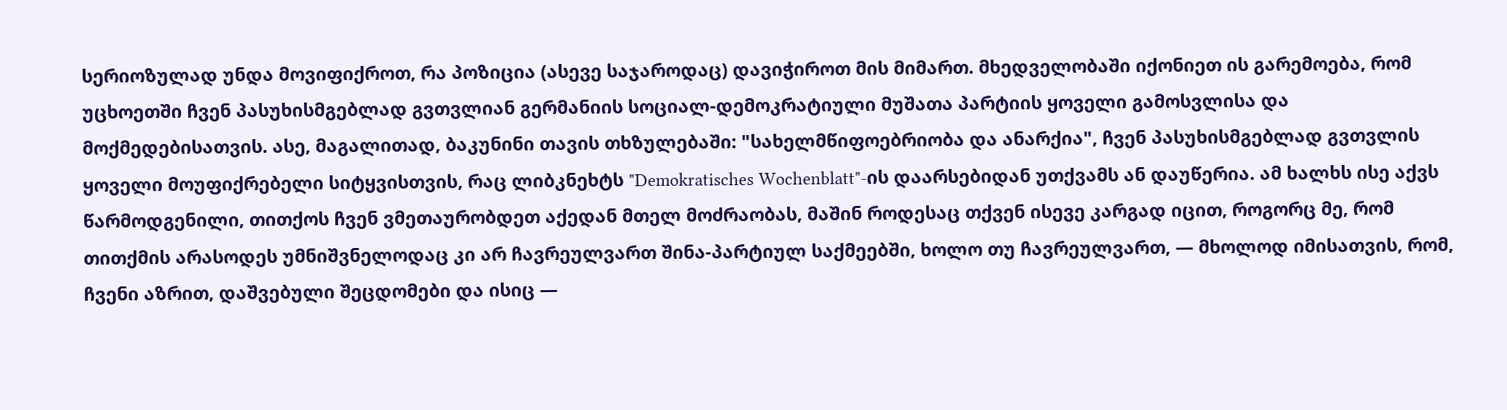სერიოზულად უნდა მოვიფიქროთ, რა პოზიცია (ასევე საჯაროდაც) დავიჭიროთ მის მიმართ. მხედველობაში იქონიეთ ის გარემოება, რომ უცხოეთში ჩვენ პასუხისმგებლად გვთვლიან გერმანიის სოციალ-დემოკრატიული მუშათა პარტიის ყოველი გამოსვლისა და მოქმედებისათვის. ასე, მაგალითად, ბაკუნინი თავის თხზულებაში: "სახელმწიფოებრიობა და ანარქია", ჩვენ პასუხისმგებლად გვთვლის ყოველი მოუფიქრებელი სიტყვისთვის, რაც ლიბკნეხტს "Demokratisches Wochenblatt"-ის დაარსებიდან უთქვამს ან დაუწერია. ამ ხალხს ისე აქვს წარმოდგენილი, თითქოს ჩვენ ვმეთაურობდეთ აქედან მთელ მოძრაობას, მაშინ როდესაც თქვენ ისევე კარგად იცით, როგორც მე, რომ თითქმის არასოდეს უმნიშვნელოდაც კი არ ჩავრეულვართ შინა-პარტიულ საქმეებში, ხოლო თუ ჩავრეულვართ, — მხოლოდ იმისათვის, რომ, ჩვენი აზრით, დაშვებული შეცდომები და ისიც —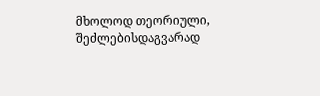მხოლოდ თეორიული, შეძლებისდაგვარად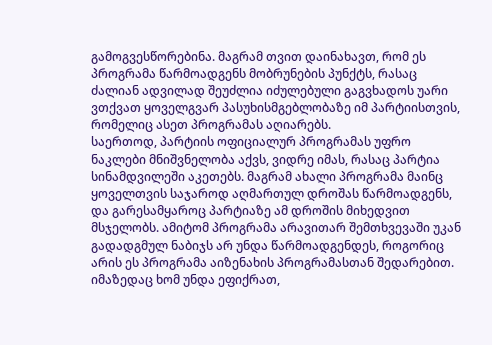გამოგვესწორებინა. მაგრამ თვით დაინახავთ, რომ ეს პროგრამა წარმოადგენს მობრუნების პუნქტს, რასაც ძალიან ადვილად შეუძლია იძულებული გაგვხადოს უარი ვთქვათ ყოველგვარ პასუხისმგებლობაზე იმ პარტიისთვის, რომელიც ასეთ პროგრამას აღიარებს.
საერთოდ, პარტიის ოფიციალურ პროგრამას უფრო ნაკლები მნიშვნელობა აქვს, ვიდრე იმას, რასაც პარტია სინამდვილეში აკეთებს. მაგრამ ახალი პროგრამა მაინც ყოველთვის საჯაროდ აღმართულ დროშას წარმოადგენს, და გარესამყაროც პარტიაზე ამ დროშის მიხედვით მსჯელობს. ამიტომ პროგრამა არავითარ შემთხვევაში უკან გადადგმულ ნაბიჯს არ უნდა წარმოადგენდეს, როგორიც არის ეს პროგრამა აიზენახის პროგრამასთან შედარებით. იმაზედაც ხომ უნდა ეფიქრათ,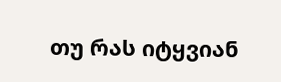თუ რას იტყვიან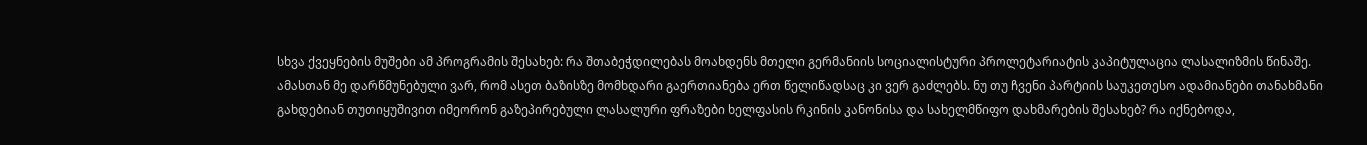სხვა ქვეყნების მუშები ამ პროგრამის შესახებ: რა შთაბეჭდილებას მოახდენს მთელი გერმანიის სოციალისტური პროლეტარიატის კაპიტულაცია ლასალიზმის წინაშე.
ამასთან მე დარწმუნებული ვარ, რომ ასეთ ბაზისზე მომხდარი გაერთიანება ერთ წელიწადსაც კი ვერ გაძლებს. ნუ თუ ჩვენი პარტიის საუკეთესო ადამიანები თანახმანი გახდებიან თუთიყუშივით იმეორონ გაზეპირებული ლასალური ფრაზები ხელფასის რკინის კანონისა და სახელმწიფო დახმარების შესახებ? რა იქნებოდა,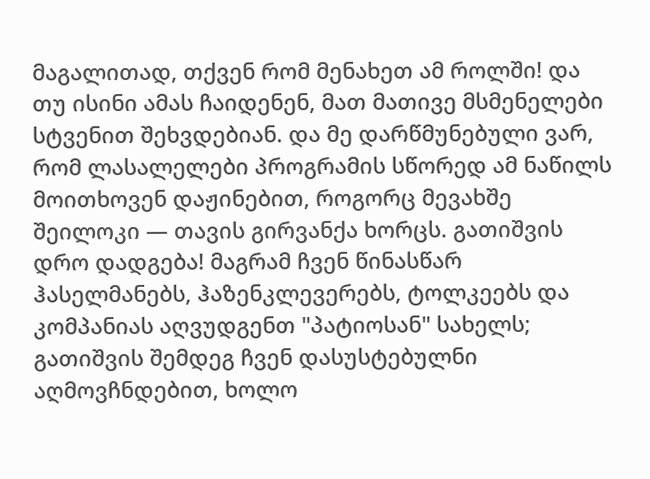მაგალითად, თქვენ რომ მენახეთ ამ როლში! და თუ ისინი ამას ჩაიდენენ, მათ მათივე მსმენელები სტვენით შეხვდებიან. და მე დარწმუნებული ვარ, რომ ლასალელები პროგრამის სწორედ ამ ნაწილს მოითხოვენ დაჟინებით, როგორც მევახშე შეილოკი — თავის გირვანქა ხორცს. გათიშვის დრო დადგება! მაგრამ ჩვენ წინასწარ ჰასელმანებს, ჰაზენკლევერებს, ტოლკეებს და კომპანიას აღვუდგენთ "პატიოსან" სახელს; გათიშვის შემდეგ ჩვენ დასუსტებულნი აღმოვჩნდებით, ხოლო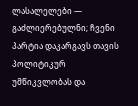ლასალელები — გაძლიერებულნი; ჩვენი პარტია დაკარგავს თავის პოლიტიკურ უმწიკვლობას და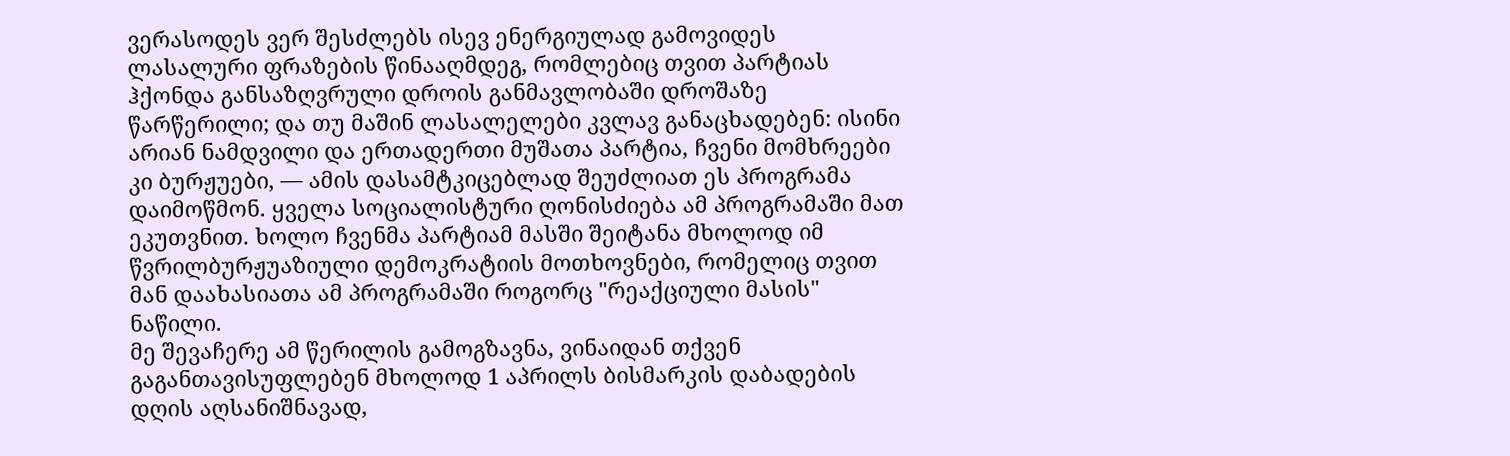ვერასოდეს ვერ შესძლებს ისევ ენერგიულად გამოვიდეს ლასალური ფრაზების წინააღმდეგ, რომლებიც თვით პარტიას ჰქონდა განსაზღვრული დროის განმავლობაში დროშაზე წარწერილი; და თუ მაშინ ლასალელები კვლავ განაცხადებენ: ისინი არიან ნამდვილი და ერთადერთი მუშათა პარტია, ჩვენი მომხრეები კი ბურჟუები, — ამის დასამტკიცებლად შეუძლიათ ეს პროგრამა დაიმოწმონ. ყველა სოციალისტური ღონისძიება ამ პროგრამაში მათ ეკუთვნით. ხოლო ჩვენმა პარტიამ მასში შეიტანა მხოლოდ იმ წვრილბურჟუაზიული დემოკრატიის მოთხოვნები, რომელიც თვით მან დაახასიათა ამ პროგრამაში როგორც "რეაქციული მასის" ნაწილი.
მე შევაჩერე ამ წერილის გამოგზავნა, ვინაიდან თქვენ გაგანთავისუფლებენ მხოლოდ 1 აპრილს ბისმარკის დაბადების დღის აღსანიშნავად,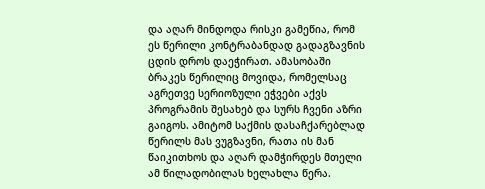და აღარ მინდოდა რისკი გამეწია, რომ ეს წერილი კონტრაბანდად გადაგზავნის ცდის დროს დაეჭირათ. ამასობაში ბრაკეს წერილიც მოვიდა, რომელსაც აგრეთვე სერიოზული ეჭვები აქვს პროგრამის შესახებ და სურს ჩვენი აზრი გაიგოს. ამიტომ საქმის დასაჩქარებლად წერილს მას ვუგზავნი, რათა ის მან წაიკითხოს და აღარ დამჭირდეს მთელი ამ წილადობილას ხელახლა წერა.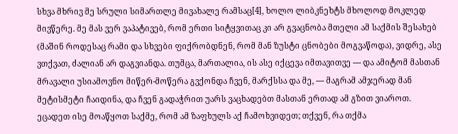სხვა მხრივ მე სრული სიმართლე მივახალე რამსაც[4], ხოლო ლიბკნეხტს მხოლოდ მოკლედ მივწერე. მე მას ვერ ვაპატივებ, რომ ერთი სიტყვითაც კი არ გვაცნობა მთელი ამ საქმის შესახებ (მაშინ როდესაც რამი და სხვები ფიქრობდნენ, რომ მან ზუსტი ცნობები მოგვაწოდა), ვიდრე, ასე ვთქვათ, ძალიან არ დაგვიანდა. თუმცა, მართალია, ის ასე იქცევა იმთავითვე — და ამიტომ მასთან მრავალი უსიამოვნო მიწერ-მოწერა გვქონდა ჩვენ, მარქსსა და მე, — მაგრამ ამჯერად მან მეტისმეტი ჩაიდინა, და ჩვენ გადაჭრით უარს ვაცხადებთ მასთან ერთად ამ გზით ვიაროთ.
ეცადეთ ისე მოაწყოთ საქმე, რომ ამ ზაფხულს აქ ჩამოხვიდეთ; თქვენ, რა თქმა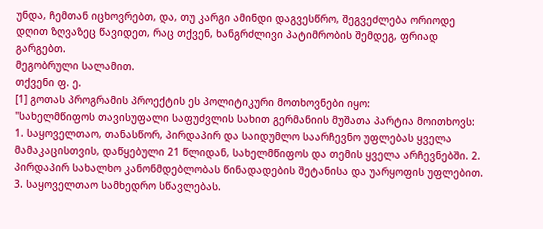უნდა, ჩემთან იცხოვრებთ, და, თუ კარგი ამინდი დაგვესწრო, შეგვეძლება ორიოდე დღით ზღვაზეც წავიდეთ, რაც თქვენ, ხანგრძლივი პატიმრობის შემდეგ, ფრიად გარგებთ.
მეგობრული სალამით.
თქვენი ფ. ე.
[1] გოთას პროგრამის პროექტის ეს პოლიტიკური მოთხოვნები იყო:
"სახელმწიფოს თავისუფალი საფუძვლის სახით გერმანიის მუშათა პარტია მოითხოვს:
1. საყოველთაო, თანასწორ, პირდაპირ და საიდუმლო საარჩევნო უფლებას ყველა მამაკაცისთვის, დაწყებული 21 წლიდან, სახელმწიფოს და თემის ყველა არჩევნებში. 2. პირდაპირ სახალხო კანონმდებლობას წინადადების შეტანისა და უარყოფის უფლებით. 3. საყოველთაო სამხედრო სწავლებას.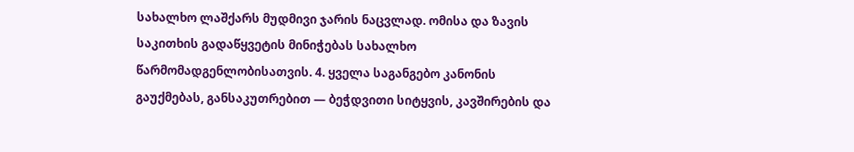სახალხო ლაშქარს მუდმივი ჯარის ნაცვლად. ომისა და ზავის საკითხის გადაწყვეტის მინიჭებას სახალხო წარმომადგენლობისათვის. 4. ყველა საგანგებო კანონის გაუქმებას, განსაკუთრებით — ბეჭდვითი სიტყვის, კავშირების და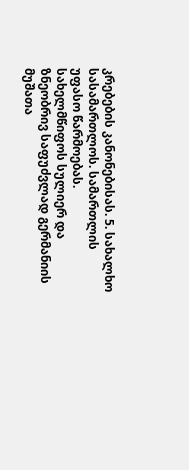კრებების კანონებისას. 5. სახალხო სასამართლოს. სამართლის უფასო წარმოებას.
სახელმწიფოს სულიერ და ზნეობრივ საფუძვლად გერმანიის მუშათა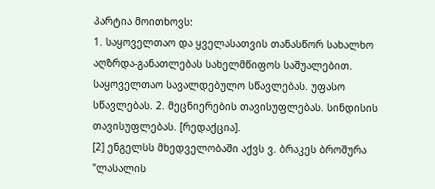პარტია მოითხოვს:
1. საყოველთაო და ყველასათვის თანასწორ სახალხო აღზრდა-განათლებას სახელმწიფოს საშუალებით. საყოველთაო სავალდებულო სწავლებას. უფასო სწავლებას. 2. მეცნიერების თავისუფლებას. სინდისის თავისუფლებას. [რედაქცია].
[2] ენგელსს მხედველობაში აქვს ვ. ბრაკეს ბროშურა "ლასალის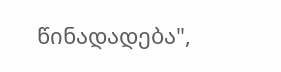წინადადება",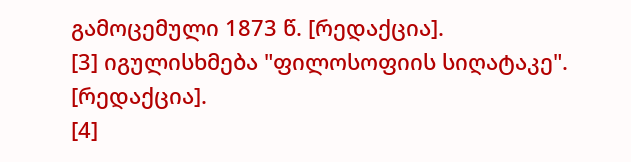გამოცემული 1873 წ. [რედაქცია].
[3] იგულისხმება "ფილოსოფიის სიღატაკე". [რედაქცია].
[4]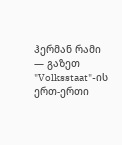ჰერმან რამი — გაზეთ "Volksstaat"-ის ერთ-ერთი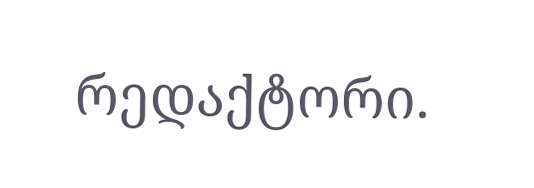რედაქტორი.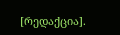[რედაქცია].